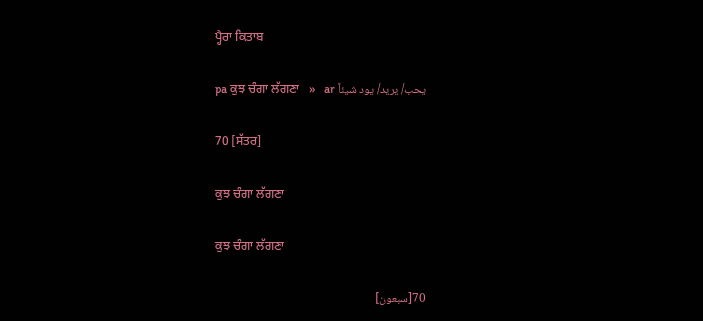ਪ੍ਹੈਰਾ ਕਿਤਾਬ

pa ਕੁਝ ਚੰਗਾ ਲੱਗਣਾ   »   ar يحب/ يريد/ يود شيئاً

70 [ਸੱਤਰ]

ਕੁਝ ਚੰਗਾ ਲੱਗਣਾ

ਕੁਝ ਚੰਗਾ ਲੱਗਣਾ

70[سبعون]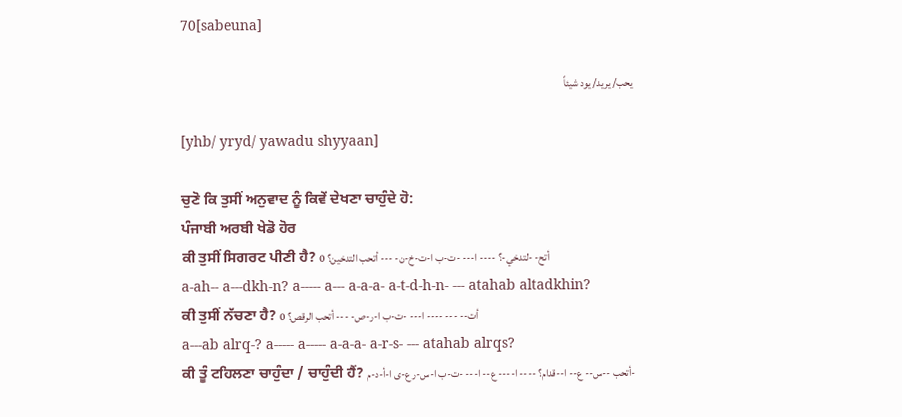70[sabeuna]

يحب/ يريد/ يود شيئاً

[yhb/ yryd/ yawadu shyyaan]

ਚੁਣੋ ਕਿ ਤੁਸੀਂ ਅਨੁਵਾਦ ਨੂੰ ਕਿਵੇਂ ਦੇਖਣਾ ਚਾਹੁੰਦੇ ਹੋ:
ਪੰਜਾਬੀ ਅਰਬੀ ਖੇਡੋ ਹੋਰ
ਕੀ ਤੁਸੀਂ ਸਿਗਰਟ ਪੀਣੀ ਹੈ? أتح- -لتدخي-؟ ---- ا--- -ت-ب ا-ت-خ-ن- --- أتحب التدخين؟ 0
a-ah-- a---dkh-n? a----- a--- a-a-a- a-t-d-h-n- --- atahab altadkhin?
ਕੀ ਤੁਸੀਂ ਨੱਚਣਾ ਹੈ? أت-- --- ---- ا--- -ت-ب ا-ر-ص- --- أتحب الرقص؟ 0
a---ab alrq-? a----- a----- a-a-a- a-r-s- --- atahab alrqs?
ਕੀ ਤੂੰ ਟਹਿਲਣਾ ਚਾਹੁੰਦਾ / ਚਾਹੁੰਦੀ ਹੈਂ? أتحب --س-- ع-- ا--قدام؟ ---- ا---- ع-- ا--- -ت-ب ا-س-ر ع-ى ا-أ-د-م-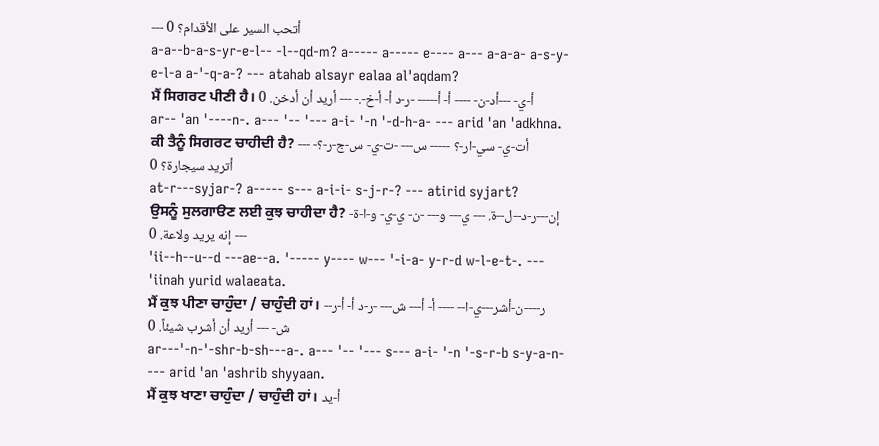--- أتحب السير على الأقدام؟ 0
a-a--b-a-s-yr-e-l-- -l--qd-m? a----- a----- e---- a--- a-a-a- a-s-y- e-l-a a-'-q-a-? --- atahab alsayr ealaa al'aqdam?
ਮੈਂ ਸਿਗਰਟ ਪੀਣੀ ਹੈ। أ-ي- ---أد-ن- ---- أ- أ----- -ر-د أ- أ-خ-.- --- أريد أن أدخن. 0
ar-- 'an '----n-. a--- '-- '--- a-i- '-n '-d-h-a- --- arid 'an 'adkhna.
ਕੀ ਤੈਨੂੰ ਸਿਗਰਟ ਚਾਹੀਦੀ ਹੈ? أت-ي- سي-ار-؟ ----- س--- -ت-ي- س-ج-ر-؟- --- أتريد سيجارة؟ 0
at-r---syjar-? a----- s--- a-i-i- s-j-r-? --- atirid syjart?
ਉਸਨੂੰ ਸੁਲਗਾੳਣ ਲਈ ਕੁਝ ਚਾਹੀਦਾ ਹੈ? إن---ر-د--ل--ة. --- ي--- و--- -ن- ي-ي- و-ا-ة- --- إنه يريد ولاعة. 0
'ii--h--u--d ---ae--a. '----- y---- w--- '-i-a- y-r-d w-l-e-t-. --- 'iinah yurid walaeata.
ਮੈਂ ਕੁਝ ਪੀਣਾ ਚਾਹੁੰਦਾ / ਚਾਹੁੰਦੀ ਹਾਂ। -ر----ن-أشر---ي-ا-- ---- أ- أ--- ش--- -ر-د أ- أ-ر- ش- --- أريد أن أشرب شيئاً. 0
ar---'-n-'-shr-b-sh---a-. a--- '-- '--- s--- a-i- '-n '-s-r-b s-y-a-n- --- arid 'an 'ashrib shyyaan.
ਮੈਂ ਕੁਝ ਖਾਣਾ ਚਾਹੁੰਦਾ / ਚਾਹੁੰਦੀ ਹਾਂ। أ-يد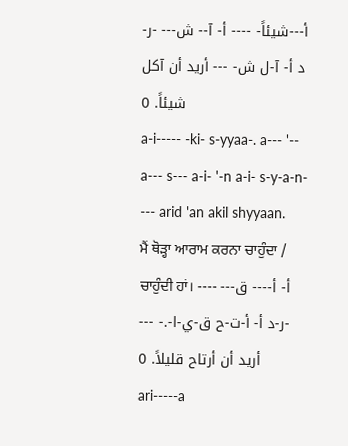أ---شيئاً- ---- أ- آ-- ش--- -ر-د أ- آ-ل ش- --- أريد أن آكل شيئاً. 0
a-i----- -ki- s-yyaa-. a--- '-- a--- s--- a-i- '-n a-i- s-y-a-n- --- arid 'an akil shyyaan.
ਮੈਂ ਥੋੜ੍ਹਾ ਆਰਾਮ ਕਰਨਾ ਚਾਹੁੰਦਾ / ਚਾਹੁੰਦੀ ਹਾਂ। ---- أ- أ---- ق--- -ر-د أ- أ-ت-ح ق-ي-ا-.- --- أريد أن أرتاح قليلاً. 0
ari-----a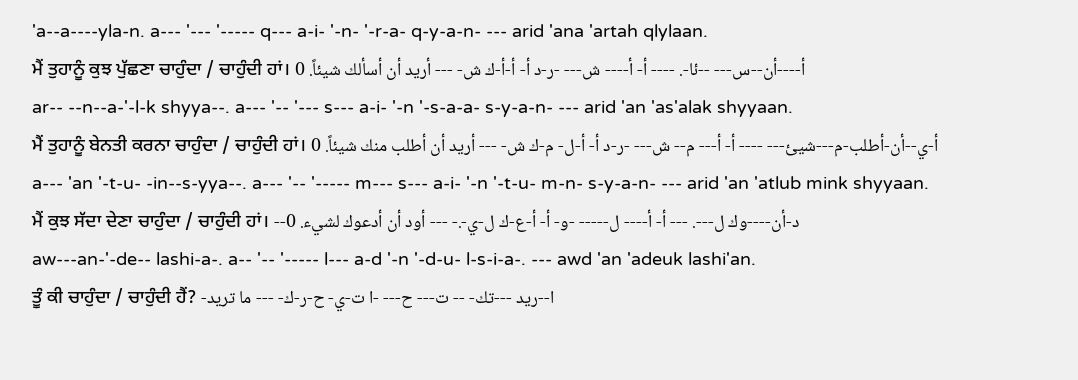'a--a----yla-n. a--- '--- '----- q--- a-i- '-n- '-r-a- q-y-a-n- --- arid 'ana 'artah qlylaan.
ਮੈਂ ਤੁਹਾਨੂੰ ਕੁਝ ਪੁੱਛਣਾ ਚਾਹੁੰਦਾ / ਚਾਹੁੰਦੀ ਹਾਂ। أ----أن--س--- --ئا-. ---- أ- أ---- ش--- -ر-د أ- أ-أ-ك ش- --- أريد أن أسألك شيئاً. 0
ar-- --n--a-'-l-k shyya--. a--- '-- '--- s--- a-i- '-n '-s-a-a- s-y-a-n- --- arid 'an 'as'alak shyyaan.
ਮੈਂ ਤੁਹਾਨੂੰ ਬੇਨਤੀ ਕਰਨਾ ਚਾਹੁੰਦਾ / ਚਾਹੁੰਦੀ ਹਾਂ। أ-ي--أن-أطلب-م---شيئ--- ---- أ- أ--- م-- ش--- -ر-د أ- أ-ل- م-ك ش- --- أريد أن أطلب منك شيئاً. 0
a--- 'an '-t-u- -in--s-yya--. a--- '-- '----- m--- s--- a-i- '-n '-t-u- m-n- s-y-a-n- --- arid 'an 'atlub mink shyyaan.
ਮੈਂ ਕੁਝ ਸੱਦਾ ਦੇਣਾ ਚਾਹੁੰਦਾ / ਚਾਹੁੰਦੀ ਹਾਂ। --د-أن----وك ل---. --- أ- أ---- ل----- -و- أ- أ-ع-ك ل-ي-.- --- أود أن أدعوك لشيء. 0
aw---an-'-de-- lashi-a-. a-- '-- '----- l--- a-d '-n '-d-u- l-s-i-a-. --- awd 'an 'adeuk lashi'an.
ਤੂੰ ਕੀ ਚਾਹੁੰਦਾ / ਚਾਹੁੰਦੀ ਹੈਂ? -ا--ريد ---تك- -- ت--- ح--- -ا ت-ي- ح-ر-ك- --- ما تريد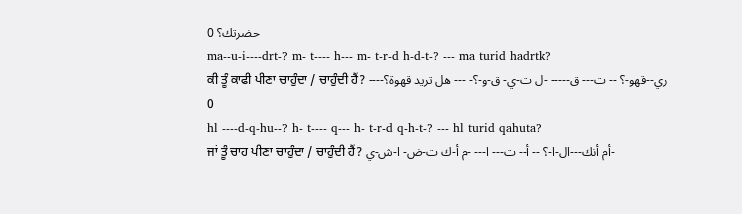حضرتك؟ 0
ma--u-i----drt-? m- t---- h--- m- t-r-d h-d-t-? --- ma turid hadrtk?
ਕੀ ਤੂੰ ਕਾਫੀ ਪੀਣਾ ਚਾਹੁੰਦਾ / ਚਾਹੁੰਦੀ ਹੈਂ? ----ري--قهو-؟ -- ت--- ق----- -ل ت-ي- ق-و-؟- --- هل تريد قهوة؟ 0
hl ----d-q-hu--? h- t---- q--- h- t-r-d q-h-t-? --- hl turid qahuta?
ਜਾਂ ਤੂੰ ਚਾਹ ਪੀਣਾ ਚਾਹੁੰਦਾ / ਚਾਹੁੰਦੀ ਹੈਂ? أم أنك---ال-ا-؟ -- أ-- ت--- ا--- -م أ-ك ت-ض- ا-ش-ي-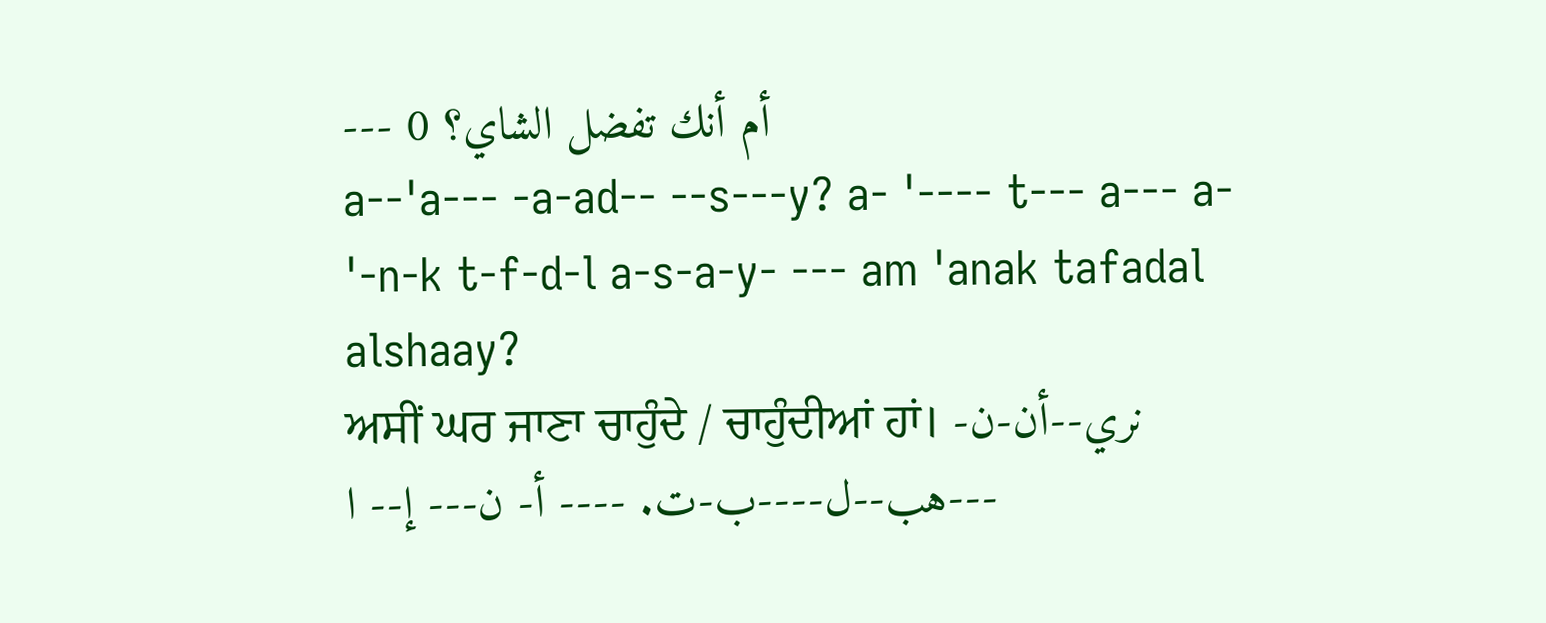--- أم أنك تفضل الشاي؟ 0
a--'a--- -a-ad-- --s---y? a- '---- t--- a--- a- '-n-k t-f-d-l a-s-a-y- --- am 'anak tafadal alshaay?
ਅਸੀਂ ਘਰ ਜਾਣਾ ਚਾਹੁੰਦੇ / ਚਾਹੁੰਦੀਆਂ ਹਾਂ। نري--أن-ن-هب--ل----ب-ت. ---- أ- ن--- إ-- ا---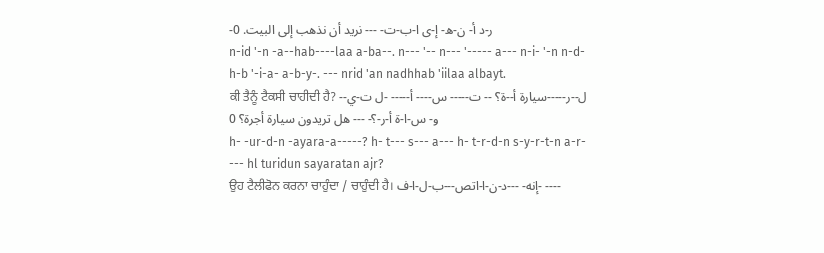-ر-د أ- ن-ه- إ-ى ا-ب-ت- --- نريد أن نذهب إلى البيت. 0
n-id '-n -a--hab----laa a-ba--. n--- '-- n--- '----- a--- n-i- '-n n-d-h-b '-i-a- a-b-y-. --- nrid 'an nadhhab 'iilaa albayt.
ਕੀ ਤੈਨੂੰ ਟੈਕਸੀ ਚਾਹੀਦੀ ਹੈ? -ل--ر-----سيارة أ--ة؟ -- ت----- س---- أ----- -ل ت-ي-و- س-ا-ة أ-ر-؟- --- هل تريدون سيارة أجرة؟ 0
h- -ur-d-n -ayara-a-----? h- t--- s--- a--- h- t-r-d-n s-y-r-t-n a-r- --- hl turidun sayaratan ajr?
ਉਹ ਟੈਲੀਫੋਨ ਕਰਨਾ ਚਾਹੁੰਦਾ / ਚਾਹੁੰਦੀ ਹੈ। إنه- ---د-ن-ا-اتص---ب-ل-ا-ف- ----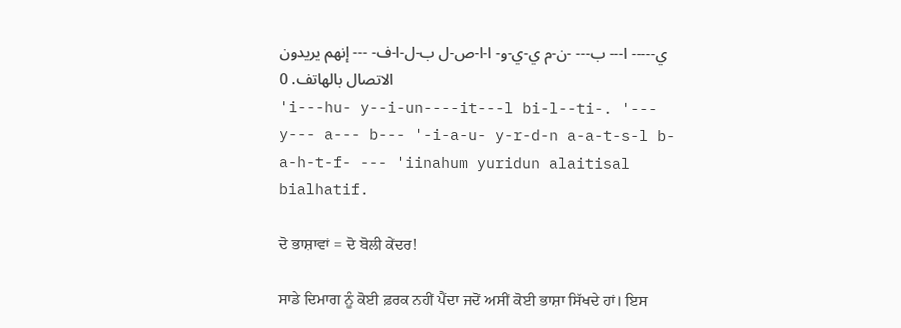ي----- ا--- ب--- -ن-م ي-ي-و- ا-ا-ص-ل ب-ل-ا-ف- --- إنهم يريدون الاتصال بالهاتف. 0
'i---hu- y--i-un----it---l bi-l--ti-. '--- y--- a--- b--- '-i-a-u- y-r-d-n a-a-t-s-l b-a-h-t-f- --- 'iinahum yuridun alaitisal bialhatif.

ਦੋ ਭਾਸ਼ਾਵਾਂ = ਦੋ ਬੋਲੀ ਕੇਂਦਰ!

ਸਾਡੇ ਦਿਮਾਗ ਨੂੰ ਕੋਈ ਫ਼ਰਕ ਨਹੀਂ ਪੈਂਦਾ ਜਦੋਂ ਅਸੀਂ ਕੋਈ ਭਾਸ਼ਾ ਸਿੱਖਦੇ ਹਾਂ। ਇਸ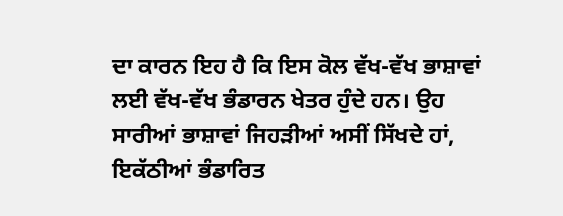ਦਾ ਕਾਰਨ ਇਹ ਹੈ ਕਿ ਇਸ ਕੋਲ ਵੱਖ-ਵੱਖ ਭਾਸ਼ਾਵਾਂ ਲਈ ਵੱਖ-ਵੱਖ ਭੰਡਾਰਨ ਖੇਤਰ ਹੁੰਦੇ ਹਨ। ਉਹ ਸਾਰੀਆਂ ਭਾਸ਼ਾਵਾਂ ਜਿਹੜੀਆਂ ਅਸੀਂ ਸਿੱਖਦੇ ਹਾਂ, ਇਕੱਠੀਆਂ ਭੰਡਾਰਿਤ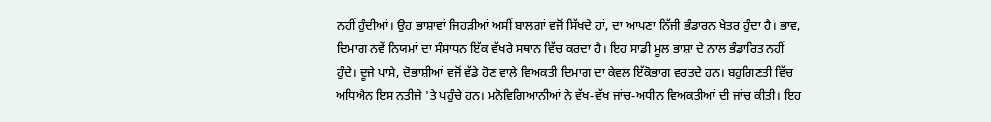ਨਹੀਂ ਹੁੰਦੀਆਂ। ਉਹ ਭਾਸ਼ਾਵਾਂ ਜਿਹੜੀਆਂ ਅਸੀਂ ਬਾਲਗਾਂ ਵਜੋਂ ਸਿੱਖਦੇ ਹਾਂ, ਦਾ ਆਪਣਾ ਨਿੱਜੀ ਭੰਡਾਰਨ ਖੇਤਰ ਹੁੰਦਾ ਹੈ। ਭਾਵ, ਦਿਮਾਗ ਨਵੇਂ ਨਿਯਮਾਂ ਦਾ ਸੰਸਾਧਨ ਇੱਕ ਵੱਖਰੇ ਸਥਾਨ ਵਿੱਚ ਕਰਦਾ ਹੈ। ਇਹ ਸਾਡੀ ਮੂਲ ਭਾਸ਼ਾ ਦੇ ਨਾਲ ਭੰਡਾਰਿਤ ਨਹੀਂ ਹੁੰਦੇ। ਦੂਜੇ ਪਾਸੇ, ਦੋਭਾਸ਼ੀਆਂ ਵਜੋਂ ਵੱਡੇ ਹੋਣ ਵਾਲੇ ਵਿਅਕਤੀ ਦਿਮਾਗ ਦਾ ਕੇਵਲ ਇੱਕੋਭਾਗ ਵਰਤਦੇ ਹਨ। ਬਹੁਗਿਣਤੀ ਵਿੱਚ ਅਧਿਐਨ ਇਸ ਨਤੀਜੇ 'ਤੇ ਪਹੁੰਚੇ ਹਨ। ਮਨੋਵਿਗਿਆਨੀਆਂ ਨੇ ਵੱਖ-ਵੱਖ ਜਾਂਚ-ਅਧੀਨ ਵਿਅਕਤੀਆਂ ਦੀ ਜਾਂਚ ਕੀਤੀ। ਇਹ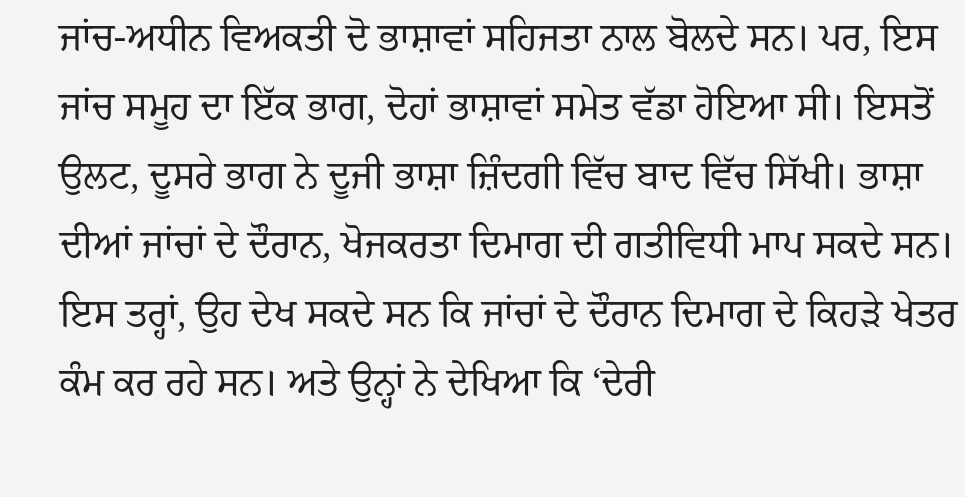ਜਾਂਚ-ਅਧੀਨ ਵਿਅਕਤੀ ਦੋ ਭਾਸ਼ਾਵਾਂ ਸਹਿਜਤਾ ਨਾਲ ਬੋਲਦੇ ਸਨ। ਪਰ, ਇਸ ਜਾਂਚ ਸਮੂਹ ਦਾ ਇੱਕ ਭਾਗ, ਦੋਹਾਂ ਭਾਸ਼ਾਵਾਂ ਸਮੇਤ ਵੱਡਾ ਹੋਇਆ ਸੀ। ਇਸਤੋਂ ਉਲਟ, ਦੂਸਰੇ ਭਾਗ ਨੇ ਦੂਜੀ ਭਾਸ਼ਾ ਜ਼ਿੰਦਗੀ ਵਿੱਚ ਬਾਦ ਵਿੱਚ ਸਿੱਖੀ। ਭਾਸ਼ਾ ਦੀਆਂ ਜਾਂਚਾਂ ਦੇ ਦੌਰਾਨ, ਖੋਜਕਰਤਾ ਦਿਮਾਗ ਦੀ ਗਤੀਵਿਧੀ ਮਾਪ ਸਕਦੇ ਸਨ। ਇਸ ਤਰ੍ਹਾਂ, ਉਹ ਦੇਖ ਸਕਦੇ ਸਨ ਕਿ ਜਾਂਚਾਂ ਦੇ ਦੌਰਾਨ ਦਿਮਾਗ ਦੇ ਕਿਹੜੇ ਖੇਤਰ ਕੰਮ ਕਰ ਰਹੇ ਸਨ। ਅਤੇ ਉਨ੍ਹਾਂ ਨੇ ਦੇਖਿਆ ਕਿ ‘ਦੇਰੀ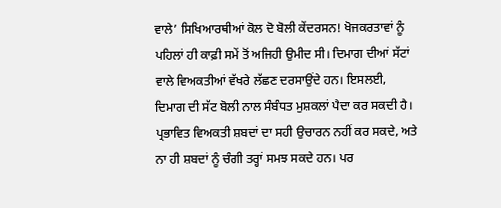ਵਾਲੇ’ ਸਿਖਿਆਰਥੀਆਂ ਕੋਲ ਦੋ ਬੋਲੀ ਕੇਂਦਰਸਨ! ਖੋਜਕਰਤਾਵਾਂ ਨੂੰ ਪਹਿਲਾਂ ਹੀ ਕਾਫ਼ੀ ਸਮੇਂ ਤੋਂ ਅਜਿਹੀ ਉਮੀਦ ਸੀ। ਦਿਮਾਗ ਦੀਆਂ ਸੱਟਾਂ ਵਾਲੇ ਵਿਅਕਤੀਆਂ ਵੱਖਰੇ ਲੱਛਣ ਦਰਸਾਉਂਦੇ ਹਨ। ਇਸਲਈ, ਦਿਮਾਗ ਦੀ ਸੱਟ ਬੋਲੀ ਨਾਲ ਸੰਬੰਧਤ ਮੁਸ਼ਕਲਾਂ ਪੈਦਾ ਕਰ ਸਕਦੀ ਹੈ। ਪ੍ਰਭਾਵਿਤ ਵਿਅਕਤੀ ਸ਼ਬਦਾਂ ਦਾ ਸਹੀ ਉਚਾਰਨ ਨਹੀਂ ਕਰ ਸਕਦੇ, ਅਤੇ ਨਾ ਹੀ ਸ਼ਬਦਾਂ ਨੂੰ ਚੰਗੀ ਤਰ੍ਹਾਂ ਸਮਝ ਸਕਦੇ ਹਨ। ਪਰ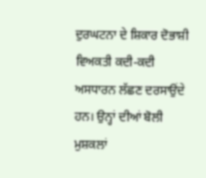ਦੁਰਘਟਨਾ ਦੇ ਸ਼ਿਕਾਰ ਦੋਭਾਸ਼ੀ ਵਿਅਕਤੀ ਕਦੀ-ਕਦੀ ਅਸਧਾਰਨ ਲੱਛਣ ਦਰਸਾਉਂਦੇ ਹਨ। ਉਨ੍ਹਾਂ ਦੀਆਂ ਬੋਲੀ ਮੁਸ਼ਕਲਾਂ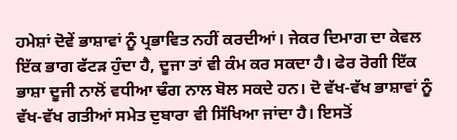ਹਮੇਸ਼ਾਂ ਦੋਵੇਂ ਭਾਸ਼ਾਵਾਂ ਨੂੰ ਪ੍ਰਭਾਵਿਤ ਨਹੀਂ ਕਰਦੀਆਂ। ਜੇਕਰ ਦਿਮਾਗ ਦਾ ਕੇਵਲ ਇੱਕ ਭਾਗ ਫੱਟੜ ਹੁੰਦਾ ਹੈ, ਦੂਜਾ ਤਾਂ ਵੀ ਕੰਮ ਕਰ ਸਕਦਾ ਹੈ। ਫੇਰ ਰੋਗੀ ਇੱਕ ਭਾਸ਼ਾ ਦੂਜੀ ਨਾਲੋਂ ਵਧੀਆ ਢੰਗ ਨਾਲ ਬੋਲ ਸਕਦੇ ਹਨ। ਦੋ ਵੱਖ-ਵੱਖ ਭਾਸ਼ਾਵਾਂ ਨੂੰ ਵੱਖ-ਵੱਖ ਗਤੀਆਂ ਸਮੇਤ ਦੁਬਾਰਾ ਵੀ ਸਿੱਖਿਆ ਜਾਂਦਾ ਹੈ। ਇਸਤੋਂ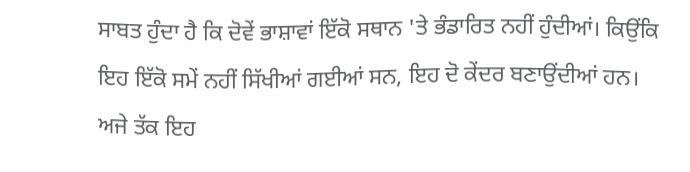ਸਾਬਤ ਹੁੰਦਾ ਹੈ ਕਿ ਦੋਵੇਂ ਭਾਸ਼ਾਵਾਂ ਇੱਕੋ ਸਥਾਨ 'ਤੇ ਭੰਡਾਰਿਤ ਨਹੀਂ ਹੁੰਦੀਆਂ। ਕਿਉਂਕਿ ਇਹ ਇੱਕੋ ਸਮੇਂ ਨਹੀਂ ਸਿੱਖੀਆਂ ਗਈਆਂ ਸਨ, ਇਹ ਦੋ ਕੇਂਦਰ ਬਣਾਉਂਦੀਆਂ ਹਨ। ਅਜੇ ਤੱਕ ਇਹ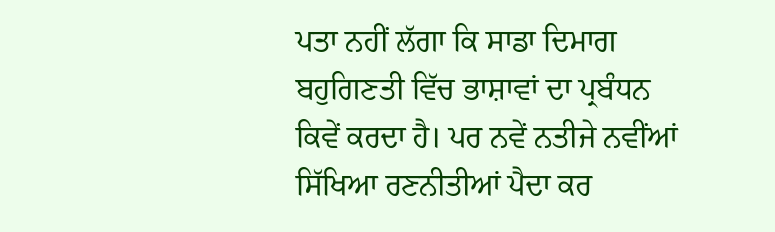ਪਤਾ ਨਹੀਂ ਲੱਗਾ ਕਿ ਸਾਡਾ ਦਿਮਾਗ ਬਹੁਗਿਣਤੀ ਵਿੱਚ ਭਾਸ਼ਾਵਾਂ ਦਾ ਪ੍ਰਬੰਧਨ ਕਿਵੇਂ ਕਰਦਾ ਹੈ। ਪਰ ਨਵੇਂ ਨਤੀਜੇ ਨਵੀਂਆਂ ਸਿੱਖਿਆ ਰਣਨੀਤੀਆਂ ਪੈਦਾ ਕਰ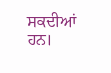ਸਕਦੀਆਂ ਹਨ।